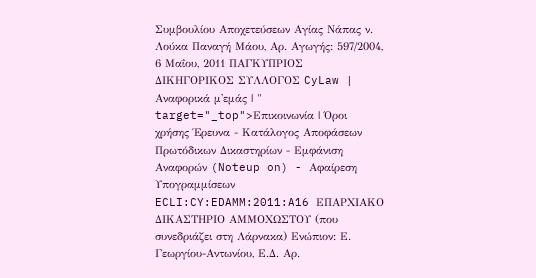Συμβουλίου Αποχετεύσεων Αγίας Νάπας ν. Λούκα Παναγή Μάου, Αρ. Αγωγής: 597/2004, 6 Μαΐου, 2011 ΠΑΓΚΥΠΡΙΟΣ ΔΙΚΗΓΟΡΙΚΟΣ ΣΥΛΛΟΓΟΣ CyLaw | Αναφορικά μ'εμάς | " target="_top">Επικοινωνία | Όροι χρήσης Έρευνα - Κατάλογος Αποφάσεων Πρωτόδικων Δικαστηρίων - Εμφάνιση Αναφορών (Noteup on) - Αφαίρεση Υπογραμμίσεων ECLI:CY:EDAMM:2011:A16 ΕΠΑΡΧΙΑΚΟ ΔΙΚΑΣΤΗΡΙΟ ΑΜΜΟΧΩΣΤΟΥ (που συνεδριάζει στη Λάρνακα) Ενώπιον: Ε. Γεωργίου-Αντωνίου, Ε.Δ. Αρ.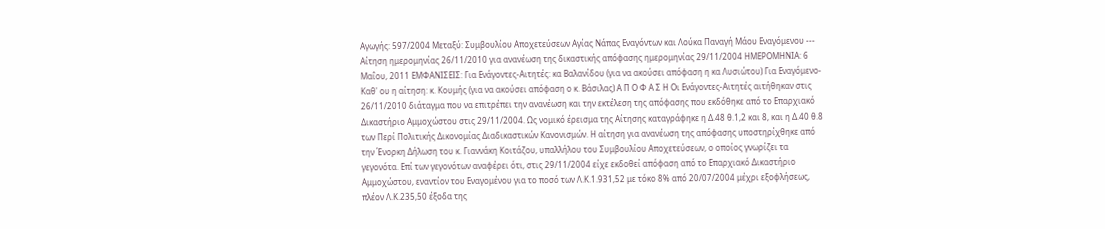Αγωγής: 597/2004 Μεταξύ: Συμβουλίου Αποχετεύσεων Αγίας Νάπας Εναγόντων και Λούκα Παναγή Μάου Εναγόμενου --- Αίτηση ημερομηνίας 26/11/2010 για ανανέωση της δικαστικής απόφασης ημερομηνίας 29/11/2004 ΗΜΕΡΟΜΗΝΙΑ: 6 Μαΐου, 2011 ΕΜΦΑΝΙΣΕΙΣ: Για Ενάγοντες-Αιτητές: κα Βαλανίδου (για να ακούσει απόφαση η κα Λυσιώτου) Για Εναγόμενο-Καθ' ου η αίτηση: κ. Κουμής (για να ακούσει απόφαση ο κ. Βάσιλας) Α Π Ο Φ Α Σ Η Οι Ενάγοντες-Αιτητές αιτήθηκαν στις 26/11/2010 διάταγμα που να επιτρέπει την ανανέωση και την εκτέλεση της απόφασης που εκδόθηκε από το Επαρχιακό Δικαστήριο Αμμοχώστου στις 29/11/2004. Ως νομικό έρεισμα της Αίτησης καταγράφηκε η Δ.48 θ.1,2 και 8, και η Δ.40 θ.8 των Περί Πολιτικής Δικονομίας Διαδικαστικών Κανονισμών. Η αίτηση για ανανέωση της απόφασης υποστηρίχθηκε από την Ένορκη Δήλωση του κ. Γιαννάκη Κοιτάζου, υπαλλήλου του Συμβουλίου Αποχετεύσεων, ο οποίος γνωρίζει τα γεγονότα. Επί των γεγονότων αναφέρει ότι, στις 29/11/2004 είχε εκδοθεί απόφαση από το Επαρχιακό Δικαστήριο Αμμοχώστου, εναντίον του Εναγομένου για το ποσό των Λ.Κ.1.931,52 με τόκο 8% από 20/07/2004 μέχρι εξοφλήσεως, πλέον Λ.Κ.235,50 έξοδα της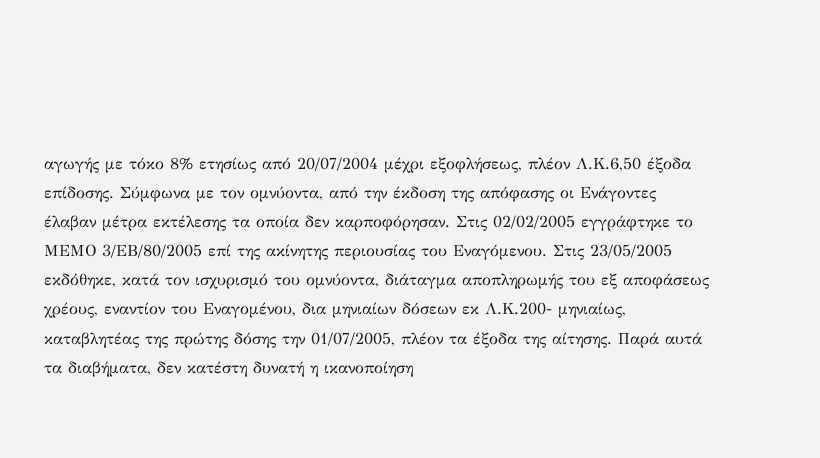αγωγής με τόκο 8% ετησίως από 20/07/2004 μέχρι εξοφλήσεως, πλέον Λ.Κ.6,50 έξοδα επίδοσης. Σύμφωνα με τον ομνύοντα, από την έκδοση της απόφασης οι Ενάγοντες έλαβαν μέτρα εκτέλεσης τα οποία δεν καρποφόρησαν. Στις 02/02/2005 εγγράφτηκε το ΜΕΜΟ 3/ΕΒ/80/2005 επί της ακίνητης περιουσίας του Εναγόμενου. Στις 23/05/2005 εκδόθηκε, κατά τον ισχυρισμό του ομνύοντα, διάταγμα αποπληρωμής του εξ αποφάσεως χρέους, εναντίον του Εναγομένου, δια μηνιαίων δόσεων εκ Λ.Κ.200- μηνιαίως, καταβλητέας της πρώτης δόσης την 01/07/2005, πλέον τα έξοδα της αίτησης. Παρά αυτά τα διαβήματα, δεν κατέστη δυνατή η ικανοποίηση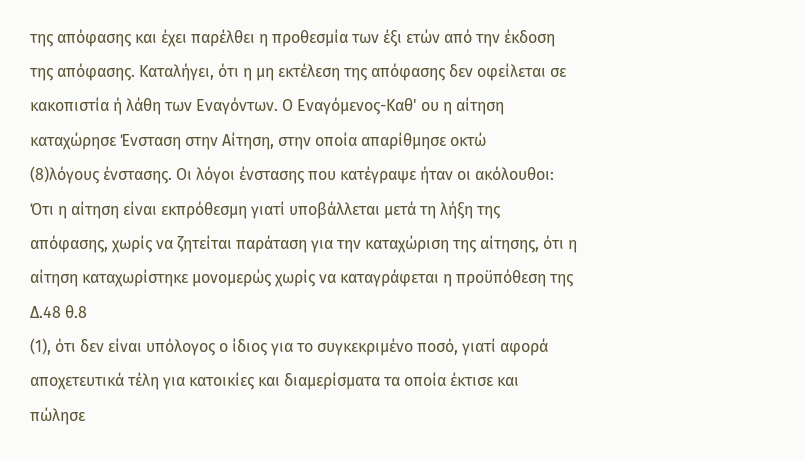της απόφασης και έχει παρέλθει η προθεσμία των έξι ετών από την έκδοση της απόφασης. Καταλήγει, ότι η μη εκτέλεση της απόφασης δεν οφείλεται σε κακοπιστία ή λάθη των Εναγόντων. Ο Εναγόμενος-Καθ' ου η αίτηση καταχώρησε Ένσταση στην Αίτηση, στην οποία απαρίθμησε οκτώ
(8)λόγους ένστασης. Οι λόγοι ένστασης που κατέγραψε ήταν οι ακόλουθοι: Ότι η αίτηση είναι εκπρόθεσμη γιατί υποβάλλεται μετά τη λήξη της απόφασης, χωρίς να ζητείται παράταση για την καταχώριση της αίτησης, ότι η αίτηση καταχωρίστηκε μονομερώς χωρίς να καταγράφεται η προϋπόθεση της Δ.48 θ.8
(1), ότι δεν είναι υπόλογος ο ίδιος για το συγκεκριμένο ποσό, γιατί αφορά αποχετευτικά τέλη για κατοικίες και διαμερίσματα τα οποία έκτισε και πώλησε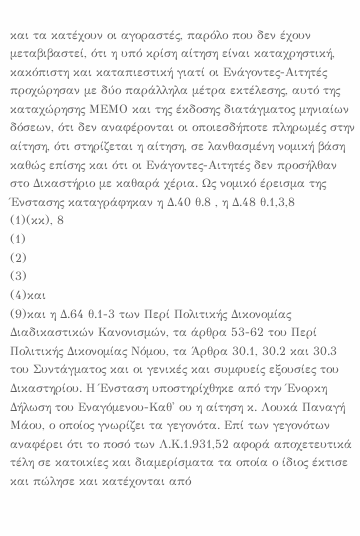και τα κατέχουν οι αγοραστές, παρόλο που δεν έχουν μεταβιβαστεί, ότι η υπό κρίση αίτηση είναι καταχρηστική, κακόπιστη και καταπιεστική γιατί οι Ενάγοντες-Αιτητές προχώρησαν με δύο παράλληλα μέτρα εκτέλεσης, αυτό της καταχώρησης ΜΕΜΟ και της έκδοσης διατάγματος μηνιαίων δόσεων, ότι δεν αναφέρονται οι οποιεσδήποτε πληρωμές στην αίτηση, ότι στηρίζεται η αίτηση, σε λανθασμένη νομική βάση καθώς επίσης και ότι οι Ενάγοντες-Αιτητές δεν προσήλθαν στο Δικαστήριο με καθαρά χέρια. Ως νομικό έρεισμα της Ένστασης καταγράφηκαν η Δ.40 θ.8 , η Δ.48 θ.1,3,8
(1)(κκ), 8
(1)
(2)
(3)
(4)και
(9)και η Δ.64 θ.1-3 των Περί Πολιτικής Δικονομίας Διαδικαστικών Κανονισμών, τα άρθρα 53-62 του Περί Πολιτικής Δικονομίας Νόμου, τα Άρθρα 30.1, 30.2 και 30.3 του Συντάγματος και οι γενικές και συμφυείς εξουσίες του Δικαστηρίου. Η Ένσταση υποστηρίχθηκε από την Ένορκη Δήλωση του Εναγόμενου-Καθ' ου η αίτηση κ. Λουκά Παναγή Μάου, ο οποίος γνωρίζει τα γεγονότα. Επί των γεγονότων αναφέρει ότι το ποσό των Λ.Κ.1.931,52 αφορά αποχετευτικά τέλη σε κατοικίες και διαμερίσματα τα οποία ο ίδιος έκτισε και πώλησε και κατέχονται από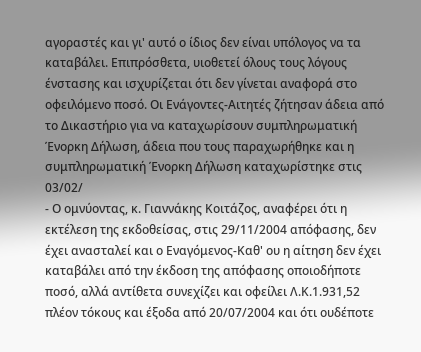αγοραστές και γι' αυτό ο ίδιος δεν είναι υπόλογος να τα καταβάλει. Επιπρόσθετα, υιοθετεί όλους τους λόγους ένστασης και ισχυρίζεται ότι δεν γίνεται αναφορά στο οφειλόμενο ποσό. Οι Ενάγοντες-Αιτητές ζήτησαν άδεια από το Δικαστήριο για να καταχωρίσουν συμπληρωματική Ένορκη Δήλωση, άδεια που τους παραχωρήθηκε και η συμπληρωματική Ένορκη Δήλωση καταχωρίστηκε στις 03/02/
- Ο ομνύοντας, κ. Γιαννάκης Κοιτάζος, αναφέρει ότι η εκτέλεση της εκδοθείσας, στις 29/11/2004 απόφασης, δεν έχει ανασταλεί και ο Εναγόμενος-Καθ' ου η αίτηση δεν έχει καταβάλει από την έκδοση της απόφασης οποιοδήποτε ποσό, αλλά αντίθετα συνεχίζει και οφείλει Λ.Κ.1.931,52 πλέον τόκους και έξοδα από 20/07/2004 και ότι ουδέποτε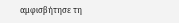αμφισβήτησε τη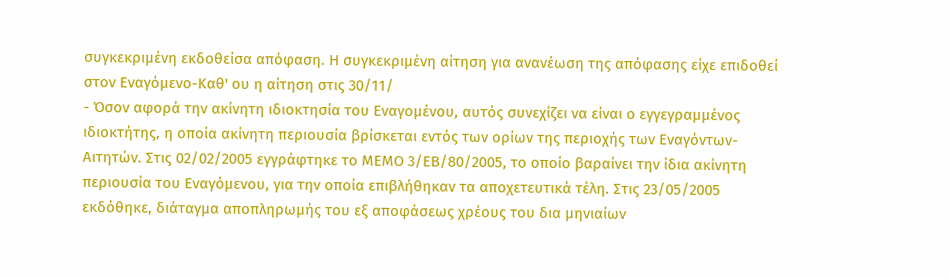συγκεκριμένη εκδοθείσα απόφαση. Η συγκεκριμένη αίτηση για ανανέωση της απόφασης είχε επιδοθεί στον Εναγόμενο-Καθ' ου η αίτηση στις 30/11/
- Όσον αφορά την ακίνητη ιδιοκτησία του Εναγομένου, αυτός συνεχίζει να είναι ο εγγεγραμμένος ιδιοκτήτης, η οποία ακίνητη περιουσία βρίσκεται εντός των ορίων της περιοχής των Εναγόντων-Αιτητών. Στις 02/02/2005 εγγράφτηκε το ΜΕΜΟ 3/ΕΒ/80/2005, το οποίο βαραίνει την ίδια ακίνητη περιουσία του Εναγόμενου, για την οποία επιβλήθηκαν τα αποχετευτικά τέλη. Στις 23/05/2005 εκδόθηκε, διάταγμα αποπληρωμής του εξ αποφάσεως χρέους του δια μηνιαίων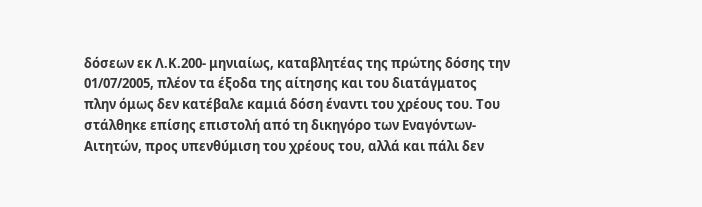δόσεων εκ Λ.Κ.200- μηνιαίως, καταβλητέας της πρώτης δόσης την 01/07/2005, πλέον τα έξοδα της αίτησης και του διατάγματος πλην όμως δεν κατέβαλε καμιά δόση έναντι του χρέους του. Του στάλθηκε επίσης επιστολή από τη δικηγόρο των Εναγόντων-Αιτητών, προς υπενθύμιση του χρέους του, αλλά και πάλι δεν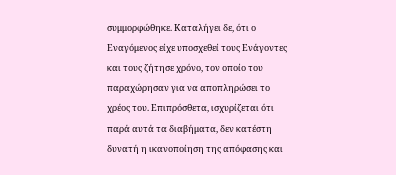συμμορφώθηκε. Καταλήγει δε, ότι ο Εναγόμενος είχε υποσχεθεί τους Ενάγοντες και τους ζήτησε χρόνο, τον οποίο του παραχώρησαν για να αποπληρώσει το χρέος του. Επιπρόσθετα, ισχυρίζεται ότι παρά αυτά τα διαβήματα, δεν κατέστη δυνατή η ικανοποίηση της απόφασης και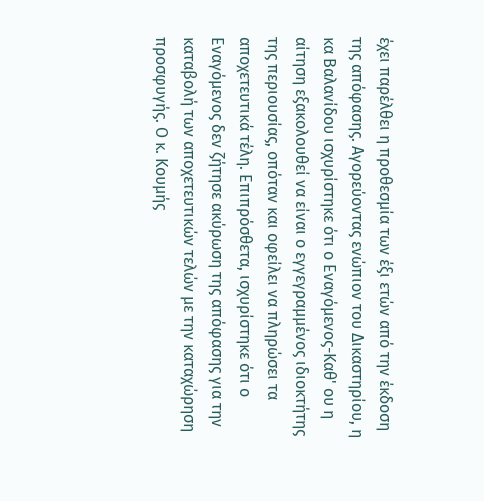έχει παρέλθει η προθεσμία των έξι ετών από την έκδοση της απόφασης. Αγορεύοντας ενώπιον του Δικαστηρίου, η κα Βαλανίδου ισχυρίστηκε ότι ο Εναγόμενος-Καθ' ου η αίτηση εξακολουθεί να είναι ο εγγεγραμμένος ιδιοκτήτης της περιουσίας, οπόταν και οφείλει να πληρώσει τα αποχετευτικά τέλη. Επιπρόσθετα, ισχυρίστηκε ότι ο Εναγόμενος δεν ζήτησε ακύρωση της απόφασης για την καταβολή των αποχετευτικών τελών με την καταχώρηση προσφυγής. Ο κ. Κουμής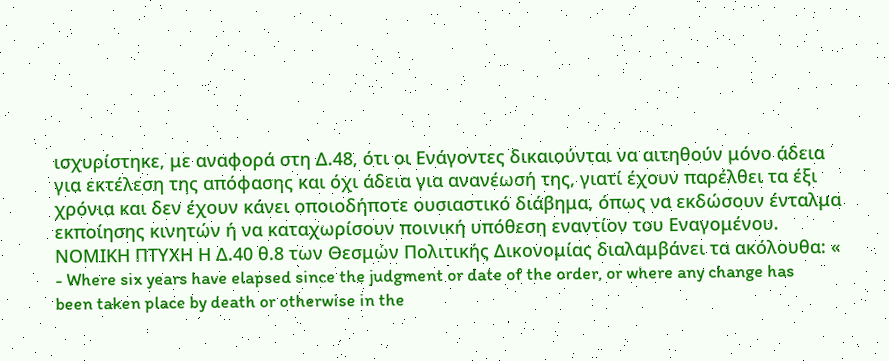ισχυρίστηκε, με αναφορά στη Δ.48, ότι οι Ενάγοντες δικαιούνται να αιτηθούν μόνο άδεια για εκτέλεση της απόφασης και όχι άδεια για ανανέωσή της, γιατί έχουν παρέλθει τα έξι χρόνια και δεν έχουν κάνει οποιοδήποτε ουσιαστικό διάβημα, όπως να εκδώσουν ένταλμα εκποίησης κινητών ή να καταχωρίσουν ποινική υπόθεση εναντίον του Εναγομένου. ΝΟΜΙΚΗ ΠΤΥΧΗ Η Δ.40 θ.8 των Θεσμών Πολιτικής Δικονομίας διαλαμβάνει τα ακόλουθα: «
- Where six years have elapsed since the judgment or date of the order, or where any change has been taken place by death or otherwise in the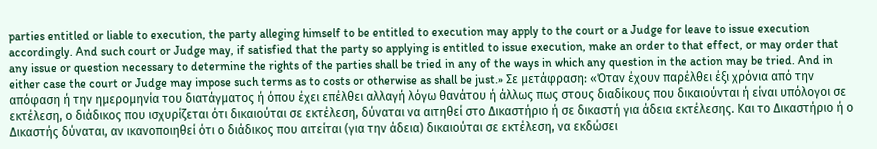parties entitled or liable to execution, the party alleging himself to be entitled to execution may apply to the court or a Judge for leave to issue execution accordingly. And such court or Judge may, if satisfied that the party so applying is entitled to issue execution, make an order to that effect, or may order that any issue or question necessary to determine the rights of the parties shall be tried in any of the ways in which any question in the action may be tried. And in either case the court or Judge may impose such terms as to costs or otherwise as shall be just.» Σε μετάφραση: «Όταν έχουν παρέλθει έξι χρόνια από την απόφαση ή την ημερομηνία του διατάγματος ή όπου έχει επέλθει αλλαγή λόγω θανάτου ή άλλως πως στους διαδίκους που δικαιούνται ή είναι υπόλογοι σε εκτέλεση, ο διάδικος που ισχυρίζεται ότι δικαιούται σε εκτέλεση, δύναται να αιτηθεί στο Δικαστήριο ή σε δικαστή για άδεια εκτέλεσης. Και το Δικαστήριο ή ο Δικαστής δύναται, αν ικανοποιηθεί ότι ο διάδικος που αιτείται (για την άδεια) δικαιούται σε εκτέλεση, να εκδώσει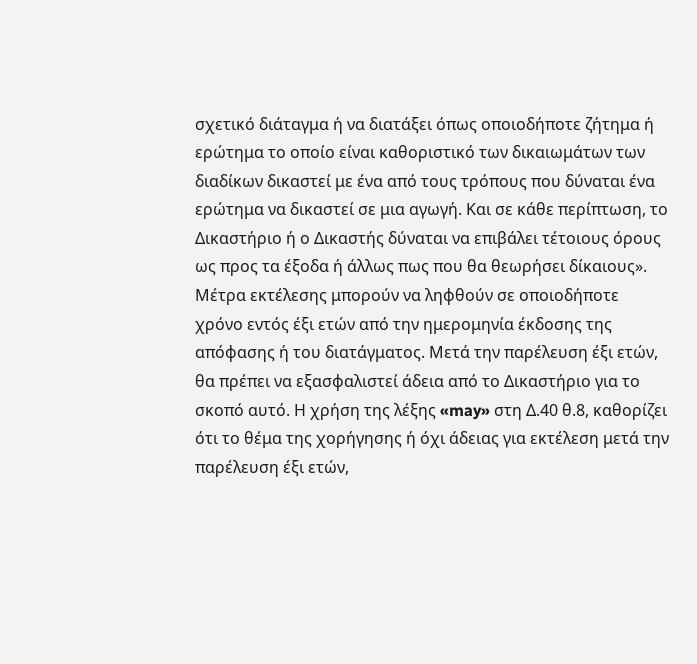σχετικό διάταγμα ή να διατάξει όπως οποιοδήποτε ζήτημα ή ερώτημα το οποίο είναι καθοριστικό των δικαιωμάτων των διαδίκων δικαστεί με ένα από τους τρόπους που δύναται ένα ερώτημα να δικαστεί σε μια αγωγή. Και σε κάθε περίπτωση, το Δικαστήριο ή ο Δικαστής δύναται να επιβάλει τέτοιους όρους ως προς τα έξοδα ή άλλως πως που θα θεωρήσει δίκαιους». Μέτρα εκτέλεσης μπορούν να ληφθούν σε οποιοδήποτε χρόνο εντός έξι ετών από την ημερομηνία έκδοσης της απόφασης ή του διατάγματος. Μετά την παρέλευση έξι ετών, θα πρέπει να εξασφαλιστεί άδεια από το Δικαστήριο για το σκοπό αυτό. Η χρήση της λέξης «may» στη Δ.40 θ.8, καθορίζει ότι το θέμα της χορήγησης ή όχι άδειας για εκτέλεση μετά την παρέλευση έξι ετών,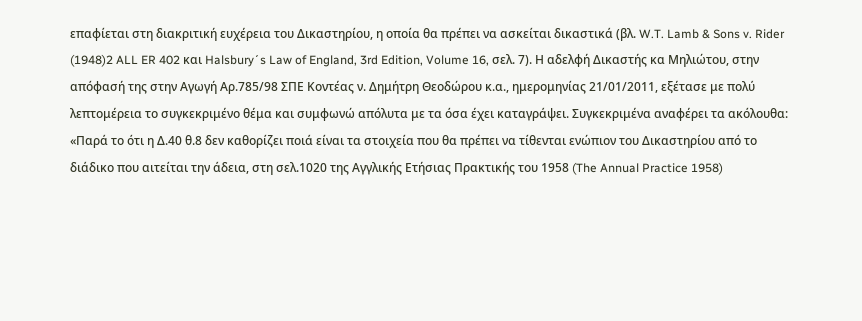επαφίεται στη διακριτική ευχέρεια του Δικαστηρίου, η οποία θα πρέπει να ασκείται δικαστικά (βλ. W.T. Lamb & Sons v. Rider
(1948)2 ALL ER 402 και Halsbury´s Law of England, 3rd Edition, Volume 16, σελ. 7). Η αδελφή Δικαστής κα Μηλιώτου, στην απόφασή της στην Αγωγή Αρ.785/98 ΣΠΕ Κοντέας ν. Δημήτρη Θεοδώρου κ.α., ημερομηνίας 21/01/2011, εξέτασε με πολύ λεπτομέρεια το συγκεκριμένο θέμα και συμφωνώ απόλυτα με τα όσα έχει καταγράψει. Συγκεκριμένα αναφέρει τα ακόλουθα: «Παρά το ότι η Δ.40 θ.8 δεν καθορίζει ποιά είναι τα στοιχεία που θα πρέπει να τίθενται ενώπιον του Δικαστηρίου από το διάδικο που αιτείται την άδεια, στη σελ.1020 της Αγγλικής Ετήσιας Πρακτικής του 1958 (The Annual Practice 1958)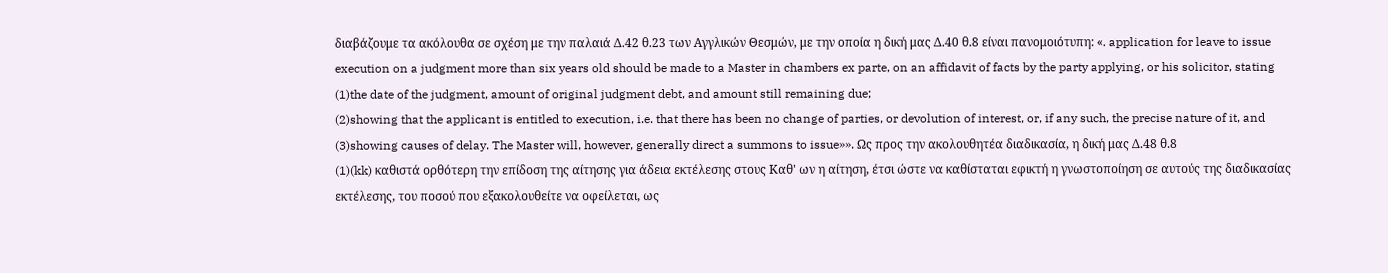διαβάζουμε τα ακόλουθα σε σχέση με την παλαιά Δ.42 θ.23 των Αγγλικών Θεσμών, με την οποία η δική μας Δ.40 θ.8 είναι πανομοιότυπη: «. application for leave to issue execution on a judgment more than six years old should be made to a Master in chambers ex parte, on an affidavit of facts by the party applying, or his solicitor, stating
(1)the date of the judgment, amount of original judgment debt, and amount still remaining due;
(2)showing that the applicant is entitled to execution, i.e. that there has been no change of parties, or devolution of interest, or, if any such, the precise nature of it, and
(3)showing causes of delay. The Master will, however, generally direct a summons to issue»». Ως προς την ακολουθητέα διαδικασία, η δική μας Δ.48 θ.8
(1)(kk) καθιστά ορθότερη την επίδοση της αίτησης για άδεια εκτέλεσης στους Καθ' ων η αίτηση, έτσι ώστε να καθίσταται εφικτή η γνωστοποίηση σε αυτούς της διαδικασίας εκτέλεσης, του ποσού που εξακολουθείτε να οφείλεται, ως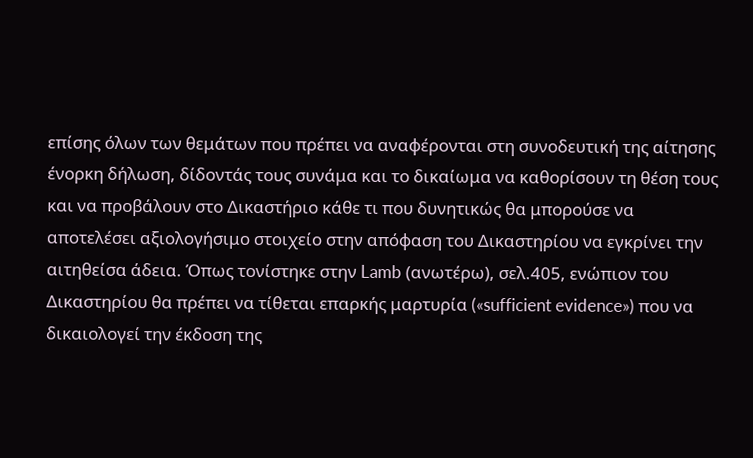επίσης όλων των θεμάτων που πρέπει να αναφέρονται στη συνοδευτική της αίτησης ένορκη δήλωση, δίδοντάς τους συνάμα και το δικαίωμα να καθορίσουν τη θέση τους και να προβάλουν στο Δικαστήριο κάθε τι που δυνητικώς θα μπορούσε να αποτελέσει αξιολογήσιμο στοιχείο στην απόφαση του Δικαστηρίου να εγκρίνει την αιτηθείσα άδεια. Όπως τονίστηκε στην Lamb (ανωτέρω), σελ.405, ενώπιον του Δικαστηρίου θα πρέπει να τίθεται επαρκής μαρτυρία («sufficient evidence») που να δικαιολογεί την έκδοση της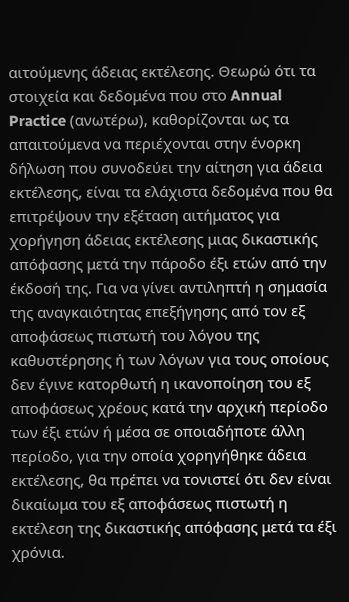αιτούμενης άδειας εκτέλεσης. Θεωρώ ότι τα στοιχεία και δεδομένα που στο Annual Practice (ανωτέρω), καθορίζονται ως τα απαιτούμενα να περιέχονται στην ένορκη δήλωση που συνοδεύει την αίτηση για άδεια εκτέλεσης, είναι τα ελάχιστα δεδομένα που θα επιτρέψουν την εξέταση αιτήματος για χορήγηση άδειας εκτέλεσης μιας δικαστικής απόφασης μετά την πάροδο έξι ετών από την έκδοσή της. Για να γίνει αντιληπτή η σημασία της αναγκαιότητας επεξήγησης από τον εξ αποφάσεως πιστωτή του λόγου της καθυστέρησης ή των λόγων για τους οποίους δεν έγινε κατορθωτή η ικανοποίηση του εξ αποφάσεως χρέους κατά την αρχική περίοδο των έξι ετών ή μέσα σε οποιαδήποτε άλλη περίοδο, για την οποία χορηγήθηκε άδεια εκτέλεσης, θα πρέπει να τονιστεί ότι δεν είναι δικαίωμα του εξ αποφάσεως πιστωτή η εκτέλεση της δικαστικής απόφασης μετά τα έξι χρόνια.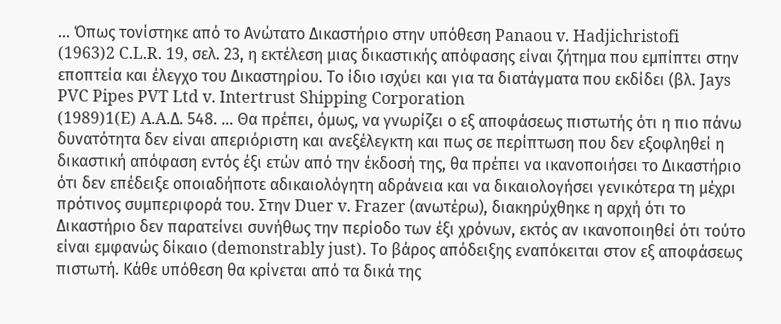... Όπως τονίστηκε από το Ανώτατο Δικαστήριο στην υπόθεση Panaou v. Hadjichristofi
(1963)2 C.L.R. 19, σελ. 23, η εκτέλεση μιας δικαστικής απόφασης είναι ζήτημα που εμπίπτει στην εποπτεία και έλεγχο του Δικαστηρίου. Το ίδιο ισχύει και για τα διατάγματα που εκδίδει (βλ. Jays PVC Pipes PVT Ltd v. Intertrust Shipping Corporation
(1989)1(E) A.A.Δ. 548. ... Θα πρέπει, όμως, να γνωρίζει ο εξ αποφάσεως πιστωτής ότι η πιο πάνω δυνατότητα δεν είναι απεριόριστη και ανεξέλεγκτη και πως σε περίπτωση που δεν εξοφληθεί η δικαστική απόφαση εντός έξι ετών από την έκδοσή της, θα πρέπει να ικανοποιήσει το Δικαστήριο ότι δεν επέδειξε οποιαδήποτε αδικαιολόγητη αδράνεια και να δικαιολογήσει γενικότερα τη μέχρι πρότινος συμπεριφορά του. Στην Duer v. Frazer (ανωτέρω), διακηρύχθηκε η αρχή ότι το Δικαστήριο δεν παρατείνει συνήθως την περίοδο των έξι χρόνων, εκτός αν ικανοποιηθεί ότι τούτο είναι εμφανώς δίκαιο (demonstrably just). Το βάρος απόδειξης εναπόκειται στον εξ αποφάσεως πιστωτή. Κάθε υπόθεση θα κρίνεται από τα δικά της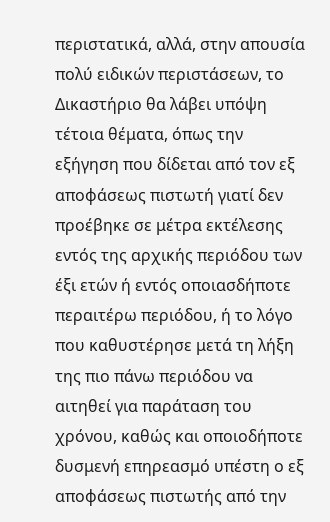περιστατικά, αλλά, στην απουσία πολύ ειδικών περιστάσεων, το Δικαστήριο θα λάβει υπόψη τέτοια θέματα, όπως την εξήγηση που δίδεται από τον εξ αποφάσεως πιστωτή γιατί δεν προέβηκε σε μέτρα εκτέλεσης εντός της αρχικής περιόδου των έξι ετών ή εντός οποιασδήποτε περαιτέρω περιόδου, ή το λόγο που καθυστέρησε μετά τη λήξη της πιο πάνω περιόδου να αιτηθεί για παράταση του χρόνου, καθώς και οποιοδήποτε δυσμενή επηρεασμό υπέστη ο εξ αποφάσεως πιστωτής από την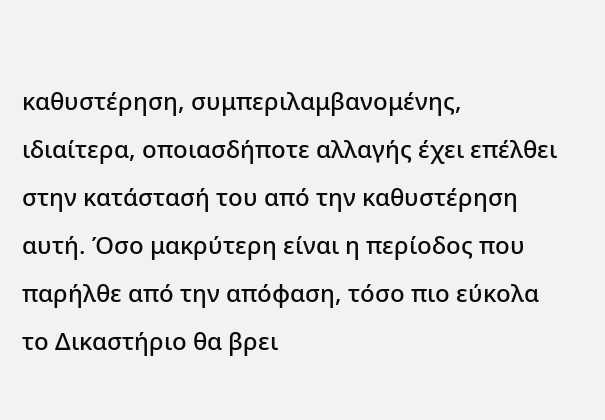καθυστέρηση, συμπεριλαμβανομένης, ιδιαίτερα, οποιασδήποτε αλλαγής έχει επέλθει στην κατάστασή του από την καθυστέρηση αυτή. Όσο μακρύτερη είναι η περίοδος που παρήλθε από την απόφαση, τόσο πιο εύκολα το Δικαστήριο θα βρει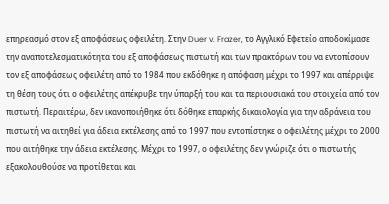επηρεασμό στον εξ αποφάσεως οφειλέτη. Στην Duer v. Frazer, το Αγγλικό Εφετείο αποδοκίμασε την αναποτελεσματικότητα του εξ αποφάσεως πιστωτή και των πρακτόρων του να εντοπίσουν τον εξ αποφάσεως οφειλέτη από το 1984 που εκδόθηκε η απόφαση μέχρι το 1997 και απέρριψε τη θέση τους ότι ο οφειλέτης απέκρυβε την ύπαρξή του και τα περιουσιακά του στοιχεία από τον πιστωτή. Περαιτέρω, δεν ικανοποιήθηκε ότι δόθηκε επαρκής δικαιολογία για την αδράνεια του πιστωτή να αιτηθεί για άδεια εκτέλεσης από το 1997 που εντοπίστηκε ο οφειλέτης μέχρι το 2000 που αιτήθηκε την άδεια εκτέλεσης. Μέχρι το 1997, ο οφειλέτης δεν γνώριζε ότι ο πιστωτής εξακολουθούσε να προτίθεται και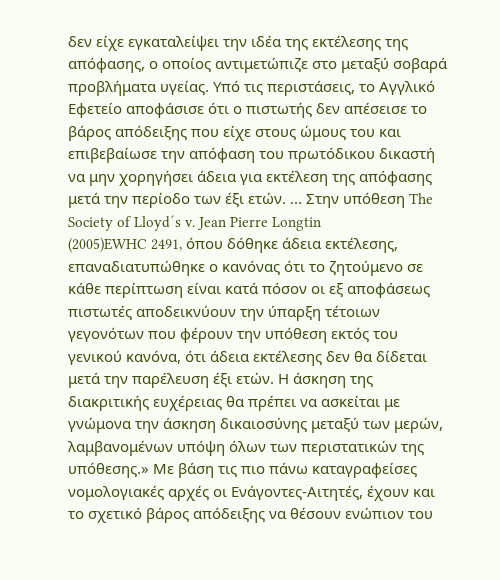δεν είχε εγκαταλείψει την ιδέα της εκτέλεσης της απόφασης, ο οποίος αντιμετώπιζε στο μεταξύ σοβαρά προβλήματα υγείας. Υπό τις περιστάσεις, το Αγγλικό Εφετείο αποφάσισε ότι ο πιστωτής δεν απέσεισε το βάρος απόδειξης που είχε στους ώμους του και επιβεβαίωσε την απόφαση του πρωτόδικου δικαστή να μην χορηγήσει άδεια για εκτέλεση της απόφασης μετά την περίοδο των έξι ετών. ... Στην υπόθεση The Society of Lloyd´s v. Jean Pierre Longtin
(2005)EWHC 2491, όπου δόθηκε άδεια εκτέλεσης, επαναδιατυπώθηκε ο κανόνας ότι το ζητούμενο σε κάθε περίπτωση είναι κατά πόσον οι εξ αποφάσεως πιστωτές αποδεικνύουν την ύπαρξη τέτοιων γεγονότων που φέρουν την υπόθεση εκτός του γενικού κανόνα, ότι άδεια εκτέλεσης δεν θα δίδεται μετά την παρέλευση έξι ετών. Η άσκηση της διακριτικής ευχέρειας θα πρέπει να ασκείται με γνώμονα την άσκηση δικαιοσύνης μεταξύ των μερών, λαμβανομένων υπόψη όλων των περιστατικών της υπόθεσης.» Με βάση τις πιο πάνω καταγραφείσες νομολογιακές αρχές οι Ενάγοντες-Αιτητές, έχουν και το σχετικό βάρος απόδειξης να θέσουν ενώπιον του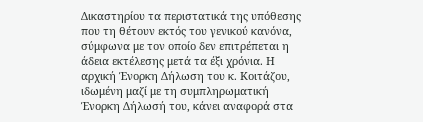Δικαστηρίου τα περιστατικά της υπόθεσης που τη θέτουν εκτός του γενικού κανόνα, σύμφωνα με τον οποίο δεν επιτρέπεται η άδεια εκτέλεσης μετά τα έξι χρόνια. Η αρχική Ένορκη Δήλωση του κ. Κοιτάζου, ιδωμένη μαζί με τη συμπληρωματική Ένορκη Δήλωσή του, κάνει αναφορά στα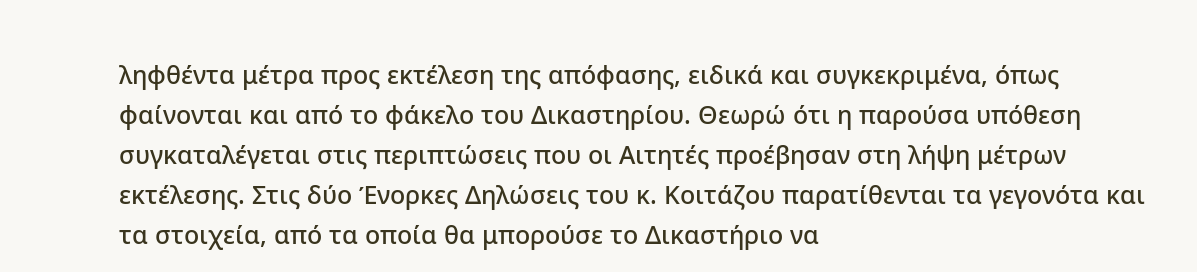ληφθέντα μέτρα προς εκτέλεση της απόφασης, ειδικά και συγκεκριμένα, όπως φαίνονται και από το φάκελο του Δικαστηρίου. Θεωρώ ότι η παρούσα υπόθεση συγκαταλέγεται στις περιπτώσεις που οι Αιτητές προέβησαν στη λήψη μέτρων εκτέλεσης. Στις δύο Ένορκες Δηλώσεις του κ. Κοιτάζου παρατίθενται τα γεγονότα και τα στοιχεία, από τα οποία θα μπορούσε το Δικαστήριο να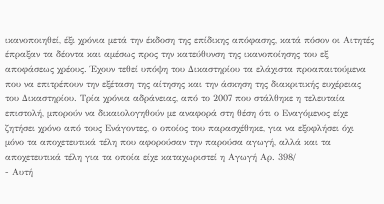ικανοποιηθεί, έξι χρόνια μετά την έκδοση της επίδικης απόφασης, κατά πόσον οι Αιτητές έπραξαν τα δέοντα και αμέσως προς την κατεύθυνση της ικανοποίησης του εξ αποφάσεως χρέους. Έχουν τεθεί υπόψη του Δικαστηρίου τα ελάχιστα προαπαιτούμενα που να επιτρέπουν την εξέταση της αίτησης και την άσκηση της διακριτικής ευχέρειας του Δικαστηρίου. Τρία χρόνια αδράνειας, από το 2007 που στάλθηκε η τελευταία επιστολή, μπορούν να δικαιολογηθούν με αναφορά στη θέση ότι ο Εναγόμενος είχε ζητήσει χρόνο από τους Ενάγοντες, ο οποίος του παρασχέθηκε, για να εξοφλήσει όχι μόνο τα αποχετευτικά τέλη που αφορούσαν την παρούσα αγωγή, αλλά και τα αποχετευτικά τέλη για τα οποία είχε καταχωριστεί η Αγωγή Αρ. 398/
- Αυτή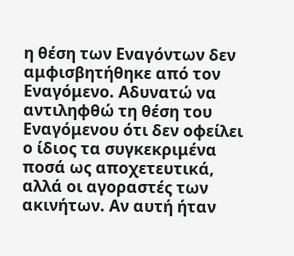η θέση των Εναγόντων δεν αμφισβητήθηκε από τον Εναγόμενο. Αδυνατώ να αντιληφθώ τη θέση του Εναγόμενου ότι δεν οφείλει ο ίδιος τα συγκεκριμένα ποσά ως αποχετευτικά, αλλά οι αγοραστές των ακινήτων. Αν αυτή ήταν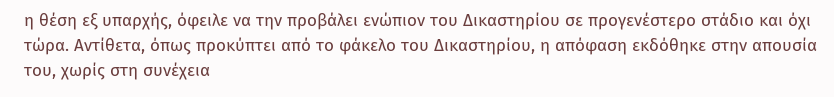η θέση εξ υπαρχής, όφειλε να την προβάλει ενώπιον του Δικαστηρίου σε προγενέστερο στάδιο και όχι τώρα. Αντίθετα, όπως προκύπτει από το φάκελο του Δικαστηρίου, η απόφαση εκδόθηκε στην απουσία του, χωρίς στη συνέχεια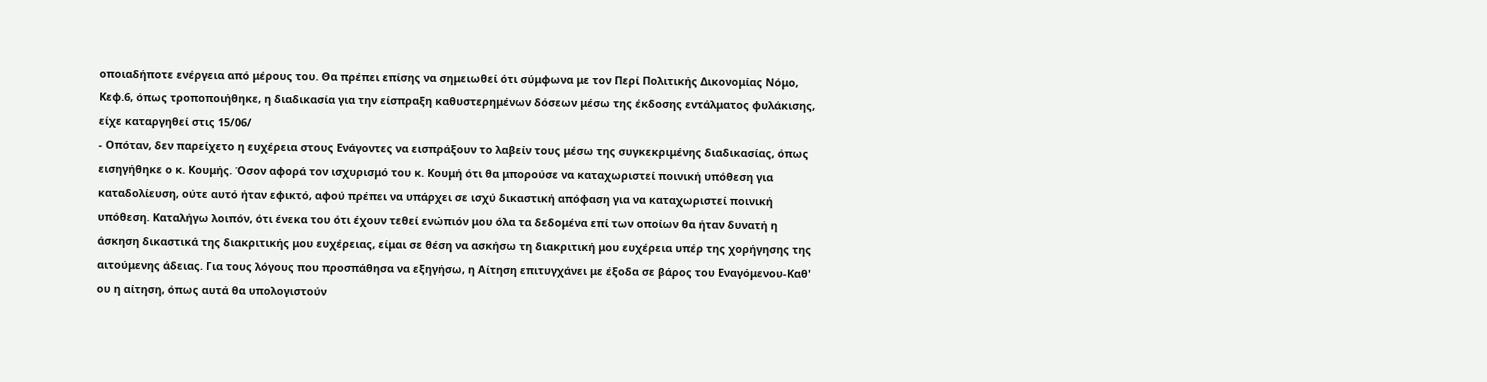οποιαδήποτε ενέργεια από μέρους του. Θα πρέπει επίσης να σημειωθεί ότι σύμφωνα με τον Περί Πολιτικής Δικονομίας Νόμο, Κεφ.6, όπως τροποποιήθηκε, η διαδικασία για την είσπραξη καθυστερημένων δόσεων μέσω της έκδοσης εντάλματος φυλάκισης, είχε καταργηθεί στις 15/06/
- Οπόταν, δεν παρείχετο η ευχέρεια στους Ενάγοντες να εισπράξουν το λαβείν τους μέσω της συγκεκριμένης διαδικασίας, όπως εισηγήθηκε ο κ. Κουμής. Όσον αφορά τον ισχυρισμό του κ. Κουμή ότι θα μπορούσε να καταχωριστεί ποινική υπόθεση για καταδολίευση, ούτε αυτό ήταν εφικτό, αφού πρέπει να υπάρχει σε ισχύ δικαστική απόφαση για να καταχωριστεί ποινική υπόθεση. Καταλήγω λοιπόν, ότι ένεκα του ότι έχουν τεθεί ενώπιόν μου όλα τα δεδομένα επί των οποίων θα ήταν δυνατή η άσκηση δικαστικά της διακριτικής μου ευχέρειας, είμαι σε θέση να ασκήσω τη διακριτική μου ευχέρεια υπέρ της χορήγησης της αιτούμενης άδειας. Για τους λόγους που προσπάθησα να εξηγήσω, η Αίτηση επιτυγχάνει με έξοδα σε βάρος του Εναγόμενου-Καθ' ου η αίτηση, όπως αυτά θα υπολογιστούν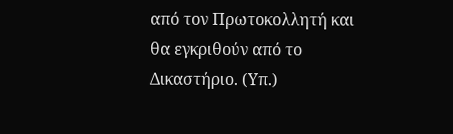από τον Πρωτοκολλητή και θα εγκριθούν από το Δικαστήριο. (Υπ.)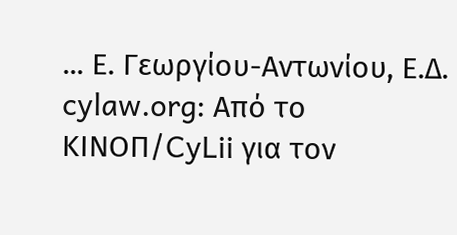... Ε. Γεωργίου-Αντωνίου, Ε.Δ. cylaw.org: Από το ΚΙΝOΠ/CyLii για τον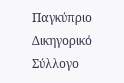Παγκύπριο Δικηγορικό Σύλλογο